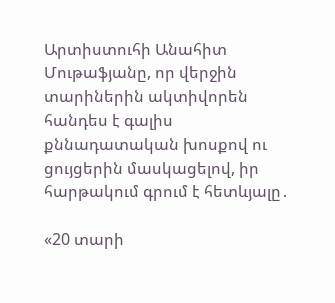Արտիստուհի Անահիտ Մութաֆյանը, որ վերջին տարիներին ակտիվորեն հանդես է գալիս քննադատական խոսքով ու ցույցերին մասկացելով, իր հարթակում գրում է հետևյալը․

«20 տարի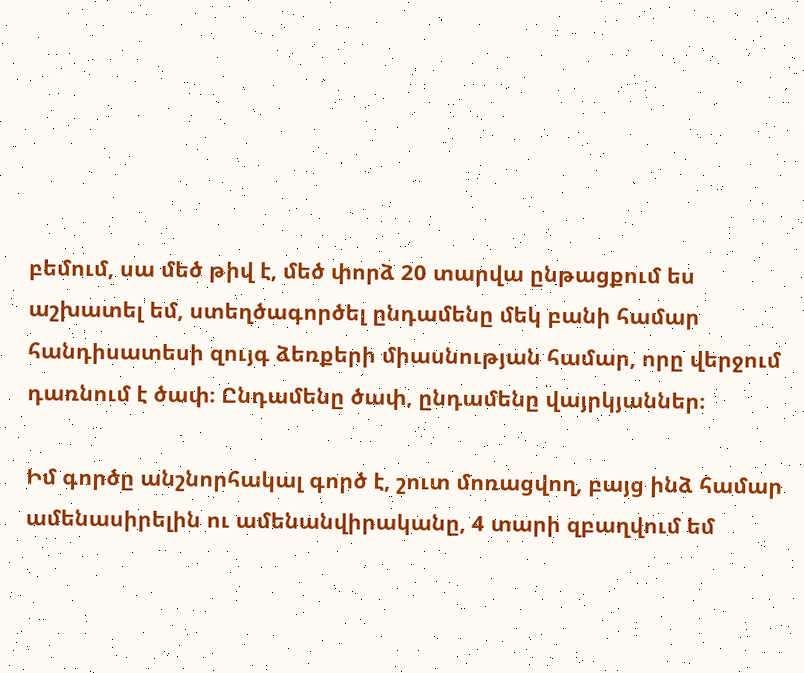բեմում, սա մեծ թիվ է, մեծ փորձ 20 տարվա ընթացքում ես աշխատել եմ, ստեղծագործել ընդամենը մեկ բանի համար հանդիսատեսի զույգ ձեռքերի միասնության համար, որը վերջում դառնում է ծափ։ Ընդամենը ծափ, ընդամենը վայրկյաններ։

Իմ գործը անշնորհակալ գործ է, շուտ մոռացվող, բայց ինձ համար ամենասիրելին ու ամենանվիրականը, 4 տարի զբաղվում եմ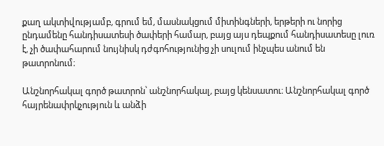քաղ ակտիվությամբ, գրում եմ, մասնակցում միտինգների, երթերի ու նորից ընդամենը հանդիսատեսի ծափերի համար, բայց այս դեպքում հանդիսատեսը լուռ է, չի ծափահարում նույնիսկ դժգոհությունից չի սուլում ինչպես անում են թատրոնում։

Անշնորհակալ գործ թատրոն՝ անշնորհակալ, բայց կենսատու։ Անշնորհակալ գործ հայրենափրկչություն և անձի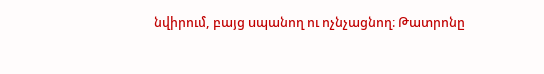նվիրում, բայց uպանող ու ոչնչացնող։ Թատրոնը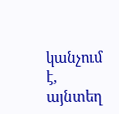կանչում է, այնտեղ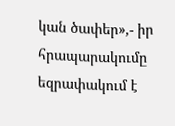կան ծափեր»,- իր հրապարակումը եզրափակում է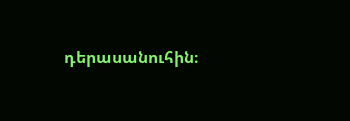դերասանուհին։